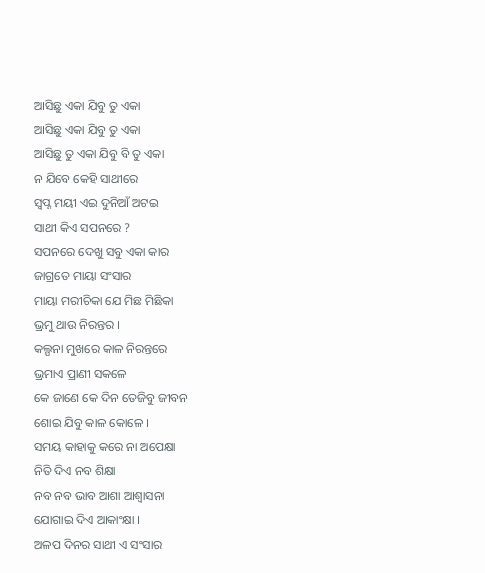ଆସିଛୁ ଏକା ଯିବୁ ତୁ ଏକା
ଆସିଛୁ ଏକା ଯିବୁ ତୁ ଏକା
ଆସିଛୁ ତୁ ଏକା ଯିବୁ ବି ତୁ ଏକା
ନ ଯିବେ କେହି ସାଥୀରେ
ସ୍ବପ୍ନ ମୟୀ ଏଇ ଦୁନିଆଁ ଅଟଇ
ସାଥୀ କିଏ ସପନରେ ?
ସପନରେ ଦେଖୁ ସବୁ ଏକା କାର
ଜାଗ୍ରତେ ମାୟା ସଂସାର
ମାୟା ମରୀଚିକା ଯେ ମିଛ ମିଛିକା
ଭ୍ରମୁ ଥାଉ ନିରନ୍ତର ।
କଲ୍ପନା ମୁଖରେ କାଳ ନିରନ୍ତରେ
ଭ୍ରମାଏ ପ୍ରାଣୀ ସକଳେ
କେ ଜାଣେ କେ ଦିନ ତେଜିବୁ ଜୀବନ
ଶୋଇ ଯିବୁ କାଳ କୋଳେ ।
ସମୟ କାହାକୁ କରେ ନା ଅପେକ୍ଷା
ନିତି ଦିଏ ନବ ଶିକ୍ଷା
ନବ ନବ ଭାବ ଆଶା ଆଶ୍ୱାସନା
ଯୋଗାଇ ଦିଏ ଆକାଂକ୍ଷା ।
ଅଳପ ଦିନର ସାଥୀ ଏ ସଂସାର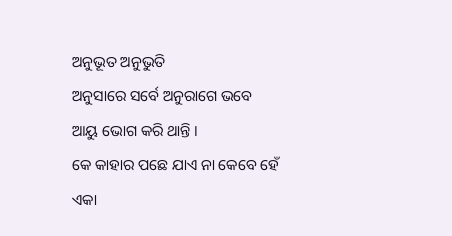ଅନୁଭୂତ ଅନୁଭୁତି
ଅନୁସାରେ ସର୍ବେ ଅନୁରାଗେ ଭବେ
ଆୟୁ ଭୋଗ କରି ଥାନ୍ତି ।
କେ କାହାର ପଛେ ଯାଏ ନା କେବେ ହେଁ
ଏକା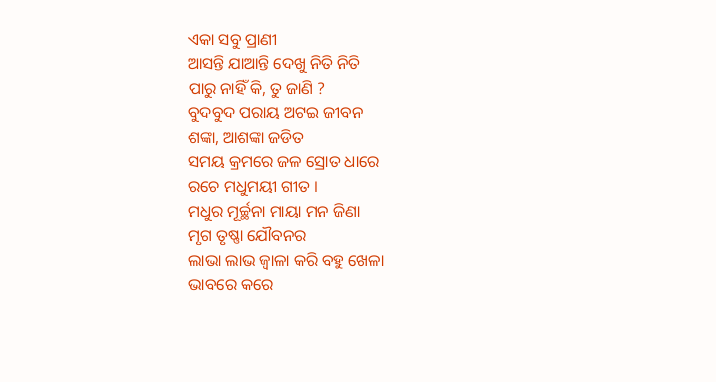ଏକା ସବୁ ପ୍ରାଣୀ
ଆସନ୍ତି ଯାଆନ୍ତି ଦେଖୁ ନିତି ନିତି
ପାରୁ ନାହିଁ କି, ତୁ ଜାଣି ?
ବୁଦବୁଦ ପରାୟ ଅଟଇ ଜୀବନ
ଶଙ୍କା, ଆଶଙ୍କା ଜଡିତ
ସମୟ କ୍ରମରେ ଜଳ ସ୍ରୋତ ଧାରେ
ରଚେ ମଧୁମୟୀ ଗୀତ ।
ମଧୁର ମୂର୍ଚ୍ଛନା ମାୟା ମନ ଜିଣା
ମୃଗ ତୃଷ୍ଣା ଯୌବନର
ଲାଭା ଲାଭ ଜ୍ଵାଳା କରି ବହୁ ଖେଳା
ଭାବରେ କରେ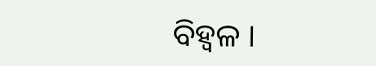ବିହ୍ବଳ ।